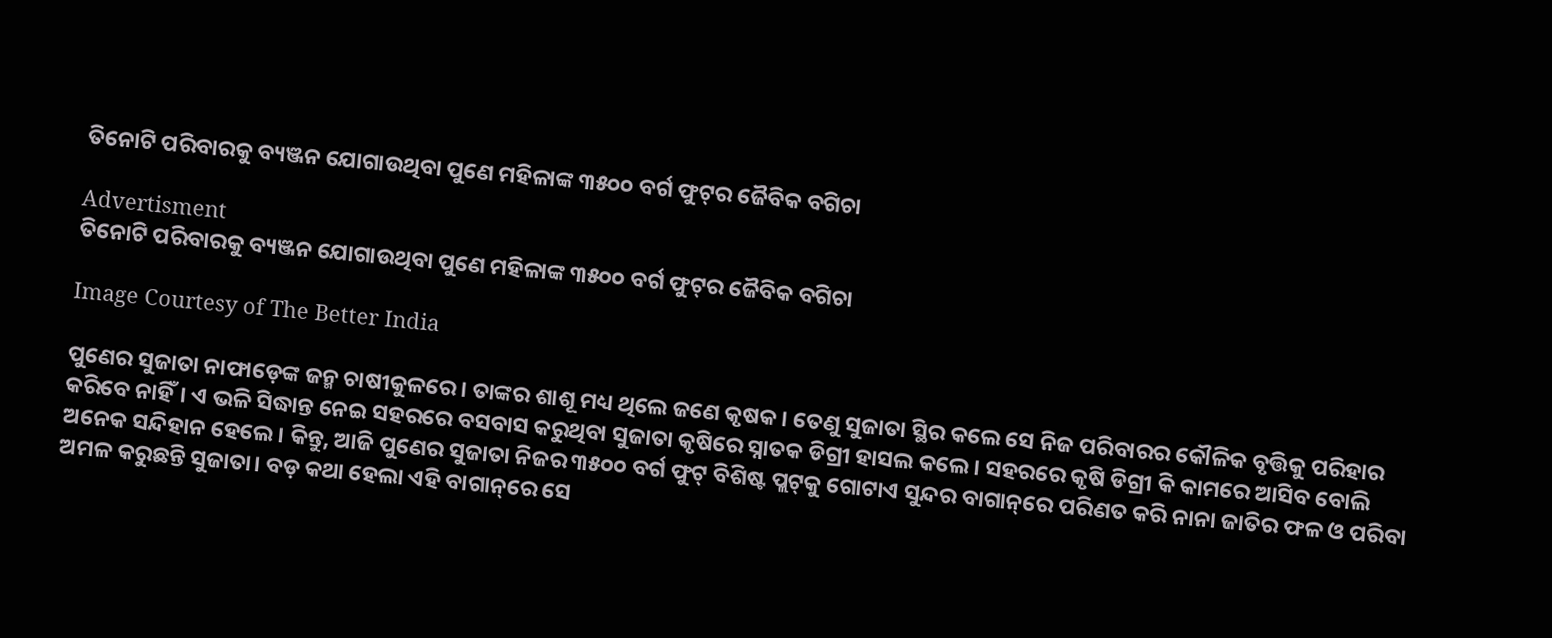ତିନୋଟି ପରିବାରକୁ ବ୍ୟଞ୍ଜନ ଯୋଗାଉଥିବା ପୁଣେ ମହିଳାଙ୍କ ୩୫୦୦ ବର୍ଗ ଫୁଟ୍‌ର ଜୈବିକ ବଗିଚା

Advertisment
ତିନୋଟି ପରିବାରକୁ ବ୍ୟଞ୍ଜନ ଯୋଗାଉଥିବା ପୁଣେ ମହିଳାଙ୍କ ୩୫୦୦ ବର୍ଗ ଫୁଟ୍‌ର ଜୈବିକ ବଗିଚା

Image Courtesy of The Better India

ପୁଣେର ସୁଜାତା ନାଫାଡ଼େଙ୍କ ଜନ୍ମ ଚାଷୀକୁଳରେ। ତାଙ୍କର ଶାଶୂ ମଧ୍ୟ ଥିଲେ ଜଣେ କୃଷକ। ତେଣୁ ସୁଜାତା ସ୍ଥିର କଲେ ସେ ନିଜ ପରିବାରର କୌଳିକ ବୃତ୍ତିକୁ ପରିହାର କରିବେ ନାହିଁ। ଏ ଭଳି ସିଦ୍ଧାନ୍ତ ନେଇ ସହରରେ ବସବାସ କରୁଥିବା ସୁଜାତା କୃଷିରେ ସ୍ନାତକ ଡିଗ୍ରୀ ହାସଲ କଲେ। ସହରରେ କୃଷି ଡିଗ୍ରୀ କି କାମରେ ଆସିବ ବୋଲି ଅନେକ ସନ୍ଦିହାନ ହେଲେ। କିନ୍ତୁ, ଆଜି ପୁଣେର ସୁଜାତା ନିଜର ୩୫୦୦ ବର୍ଗ ଫୁଟ୍‌ ବିଶିଷ୍ଟ ପ୍ଲଟ୍‌କୁ ଗୋଟାଏ ସୁନ୍ଦର ବାଗାନ୍‌ରେ ପରିଣତ କରି ନାନା ଜାତିର ଫଳ ଓ ପରିବା ଅମଳ କରୁଛନ୍ତି ସୁଜାତା। ବଡ଼ କଥା ହେଲା ଏହି ବାଗାନ୍‌ରେ ସେ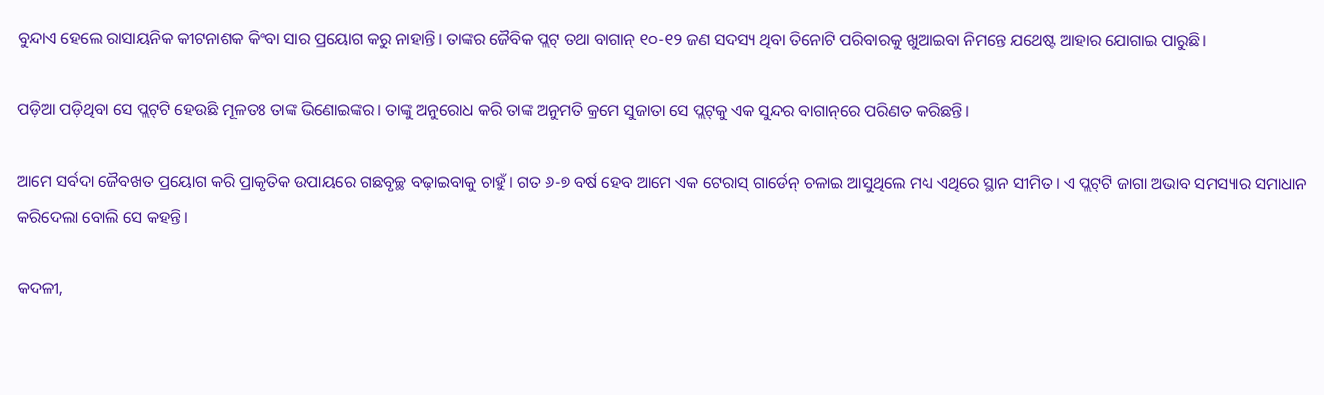ବୁନ୍ଦାଏ ହେଲେ ରାସାୟନିକ କୀଟନାଶକ କିଂବା ସାର ପ୍ରୟୋଗ କରୁ ନାହାନ୍ତି। ତାଙ୍କର ଜୈବିକ ପ୍ଲଟ୍‌ ତଥା ବାଗାନ୍‌ ୧୦-୧୨ ଜଣ ସଦସ୍ୟ ଥିବା ତିନୋଟି ପରିବାରକୁ ଖୁଆଇବା ନିମନ୍ତେ ଯଥେଷ୍ଟ ଆହାର ଯୋଗାଇ ପାରୁଛି।

ପଡ଼ିଆ ପଡ଼ିଥିବା ସେ ପ୍ଲଟ୍‌ଟି ହେଉଛି ମୂଳତଃ ତାଙ୍କ ଭିଣୋଇଙ୍କର। ତାଙ୍କୁ ଅନୁରୋଧ କରି ତାଙ୍କ ଅନୁମତି କ୍ରମେ ସୁଜାତା ସେ ପ୍ଲଟ୍‌କୁ ଏକ ସୁନ୍ଦର ବାଗାନ୍‌ରେ ପରିଣତ କରିଛନ୍ତି।

ଆମେ ସର୍ବଦା ଜୈବଖତ ପ୍ରୟୋଗ କରି ପ୍ରାକୃତିକ ଉପାୟରେ ଗଛବୃଚ୍ଛ ବଢ଼ାଇବାକୁ ଚାହୁଁ। ଗତ ୬-୭ ବର୍ଷ ହେବ ଆମେ ଏକ ଟେରାସ୍‌ ଗାର୍ଡେନ୍‌ ଚଳାଇ ଆସୁଥିଲେ ମଧ୍ୟ ଏଥିରେ ସ୍ଥାନ ସୀମିତ। ଏ ପ୍ଲଟ୍‌ଟି ଜାଗା ଅଭାବ ସମସ୍ୟାର ସମାଧାନ କରିଦେଲା ବୋଲି ସେ କହନ୍ତି।

କଦଳୀ,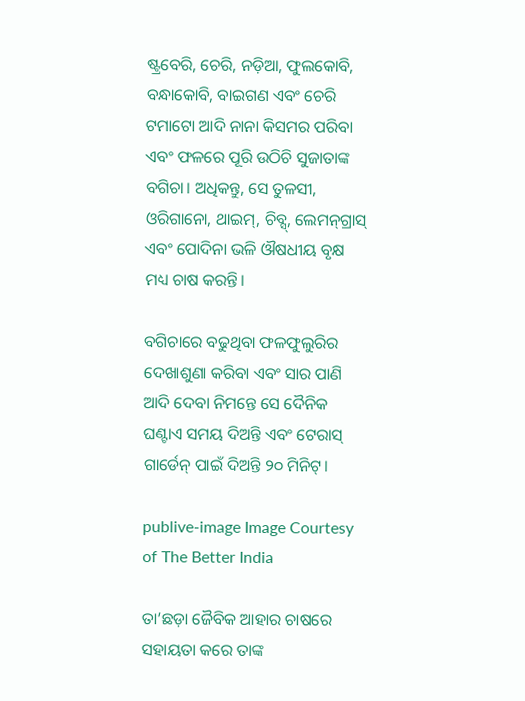ଷ୍ଟ୍ରବେରି, ଚେରି, ନଡ଼ିଆ, ଫୁଲକୋବି, ବନ୍ଧାକୋବି, ବାଇଗଣ ଏବଂ ଚେରି ଟମାଟୋ ଆଦି ନାନା କିସମର ପରିବା ଏବଂ ଫଳରେ ପୂରି ଉଠିଚି ସୁଜାତାଙ୍କ ବଗିଚା। ଅଧିକନ୍ତୁ, ସେ ତୁଳସୀ, ଓରିଗାନୋ, ଥାଇମ୍‌, ଚିବ୍ସ୍‌, ଲେମନ୍‌ଗ୍ରାସ୍‌ ଏବଂ ପୋଦିନା ଭଳି ଔଷଧୀୟ ବୃକ୍ଷ ମଧ୍ୟ ଚାଷ କରନ୍ତି।

ବଗିଚାରେ ବଢୁଥିବା ଫଳଫୁଲୁରିର ଦେଖାଶୁଣା କରିବା ଏବଂ ସାର ପାଣି ଆଦି ଦେବା ନିମନ୍ତେ ସେ ଦୈନିକ ଘଣ୍ଟାଏ ସମୟ ଦିଅନ୍ତି ଏବଂ ଟେରାସ୍‌ ଗାର୍ଡେନ୍‌ ପାଇଁ ଦିଅନ୍ତି ୨୦ ମିନିଟ୍‌।

publive-image Image Courtesy of The Better India

ତା’ଛଡ଼ା ଜୈବିକ ଆହାର ଚାଷରେ ସହାୟତା କରେ ତାଙ୍କ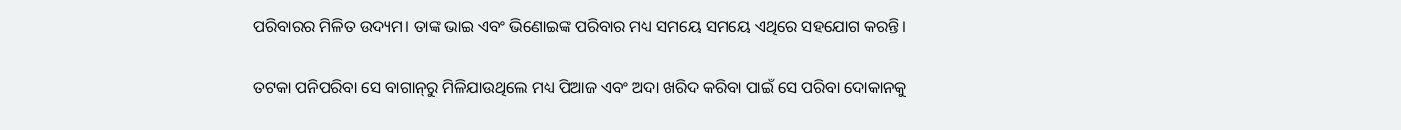ପରିବାରର ମିଳିତ ଉଦ୍ୟମ। ତାଙ୍କ ଭାଇ ଏବଂ ଭିଣୋଇଙ୍କ ପରିବାର ମଧ୍ୟ ସମୟେ ସମୟେ ଏଥିରେ ସହଯୋଗ କରନ୍ତି।

ତଟକା ପନିପରିବା ସେ ବାଗାନ୍‌ରୁ ମିଳିଯାଉଥିଲେ ମଧ୍ୟ ପିଆଜ ଏବଂ ଅଦା ଖରିଦ କରିବା ପାଇଁ ସେ ପରିବା ଦୋକାନକୁ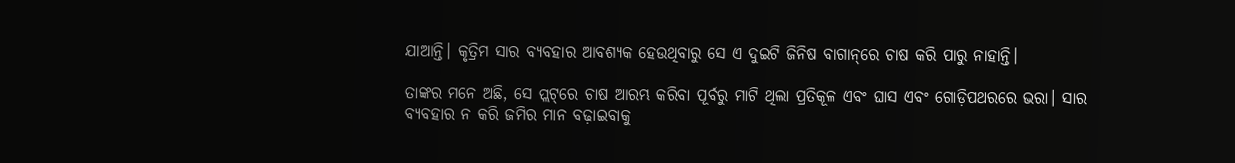ଯାଆନ୍ତି। କୃତ୍ରିମ ସାର ବ୍ୟବହାର ଆବଶ୍ୟକ ହେଉଥିବାରୁ ସେ ଏ ଦୁଇଟି ଜିନିଷ ବାଗାନ୍‌ରେ ଚାଷ କରି ପାରୁ ନାହାନ୍ତି।

ତାଙ୍କର ମନେ ଅଛି, ସେ ପ୍ଲଟ୍‌ରେ ଚାଷ ଆରମ୍ଭ କରିବା ପୂର୍ବରୁ ମାଟି ଥିଲା ପ୍ରତିକୂଳ ଏବଂ ଘାସ ଏବଂ ଗୋଡ଼ିପଥରରେ ଭରା। ସାର ବ୍ୟବହାର ନ କରି ଜମିର ମାନ ବଢ଼ାଇବାକୁ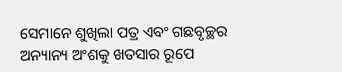ସେମାନେ ଶୁଖିଲା ପତ୍ର ଏବଂ ଗଛବୃଚ୍ଛର ଅନ୍ୟାନ୍ୟ ଅଂଶକୁ ଖତସାର ରୂପେ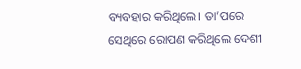ବ୍ୟବହାର କରିଥିଲେ। ତା’ପରେ ସେଥିରେ ରୋପଣ କରିଥିଲେ ଦେଶୀ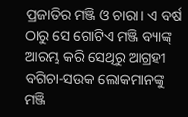ପ୍ରଜାତିର ମଞ୍ଜି ଓ ଚାରା। ଏ ବର୍ଷ ଠାରୁ ସେ ଗୋଟିଏ ମଞ୍ଜି ବ୍ୟାଙ୍କ୍‌ ଆରମ୍ଭ କରି ସେଥିରୁ ଆଗ୍ରହୀ ବଗିଚା-ସଉକ ଲୋକମାନଙ୍କୁ ମଞ୍ଜି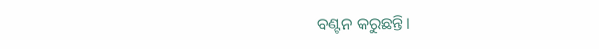ବଣ୍ଟନ କରୁଛନ୍ତି।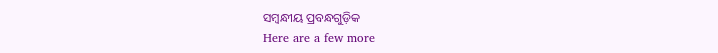ସମ୍ବନ୍ଧୀୟ ପ୍ରବନ୍ଧଗୁଡ଼ିକ
Here are a few more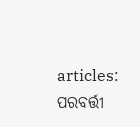articles:
ପରବର୍ତ୍ତୀ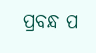ପ୍ରବନ୍ଧ ପ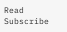Read
Subscribe